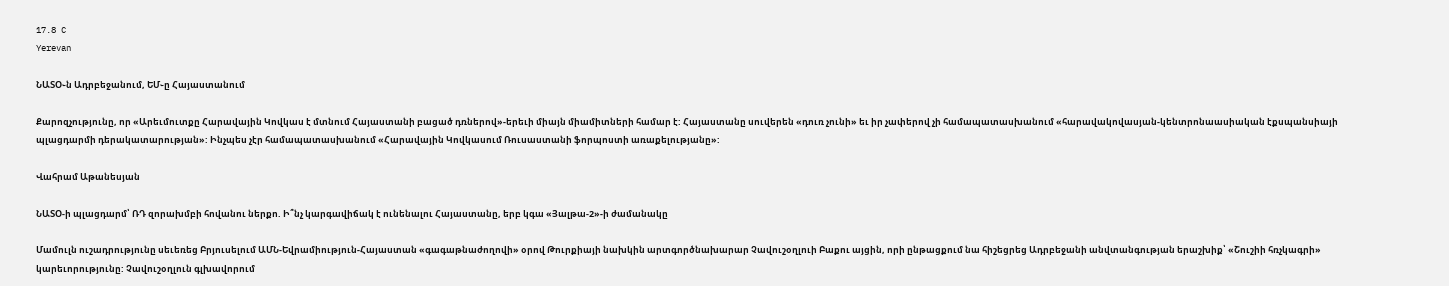17.8 C
Yerevan

ՆԱՏՕ֊ն Ադրբեջանում, ԵՄ֊ը Հայաստանում

Քարոզչությունը, որ «Արեւմուտքը Հարավային Կովկաս է մտնում Հայաստանի բացած դռներով»-երեւի միայն միամիտների համար է: Հայաստանը սուվերեն «դուռ չունի» եւ իր չափերով չի համապատասխանում «հարավակովասյան-կենտրոնաասիական էքսպանսիայի պլացդարմի դերակատարության»: Ինչպես չէր համապատասխանում «Հարավային Կովկասում Ռուսաստանի ֆորպոստի առաքելությանը»:

Վահրամ Աթանեսյան

ՆԱՏՕ‑ի պլացդարմ՝ ՌԴ զորախմբի հովանու ներքո. Ի՞նչ կարգավիճակ է ունենալու Հայաստանը, երբ կգա «Յալթա‑2»-ի ժամանակը

Մամուլն ուշադրությունը սեւեռեց Բրյուսելում ԱՄՆ-Եվրամիություն-Հայաստան «գագաթնաժողովի» օրով Թուրքիայի նախկին արտգործնախարար Չավուշօղլուի Բաքու այցին, որի ընթացքում նա հիշեցրեց Ադրբեջանի անվտանգության երաշխիք՝ «Շուշիի հռչկագրի» կարեւորությունը: Չավուշօղլուն գլխավորում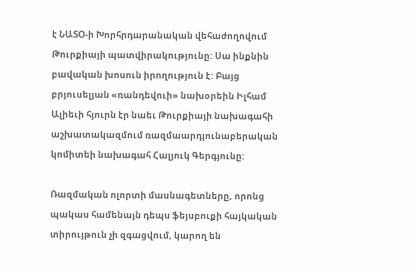է ՆԱՏՕ‑ի Խորհրդարանական վեհաժողովում Թուրքիայի պատվիրակությունը: Սա ինքնին բավական խոսուն իրողություն է: Բայց բրյուսելյան «ռանդեվուի» նախօրեին Իլհամ Ալիեւի հյուրն էր նաեւ Թուրքիայի նախագահի աշխատակազմում ռազմաարդյունաբերական կոմիտեի նախագահ Հալյուկ Գերգյունը:

Ռազմական ոլորտի մասնագետները, որոնց պակաս համենայն դեպս ֆեյսբուքի հայկական տիրույթուն չի զգացվում, կարող են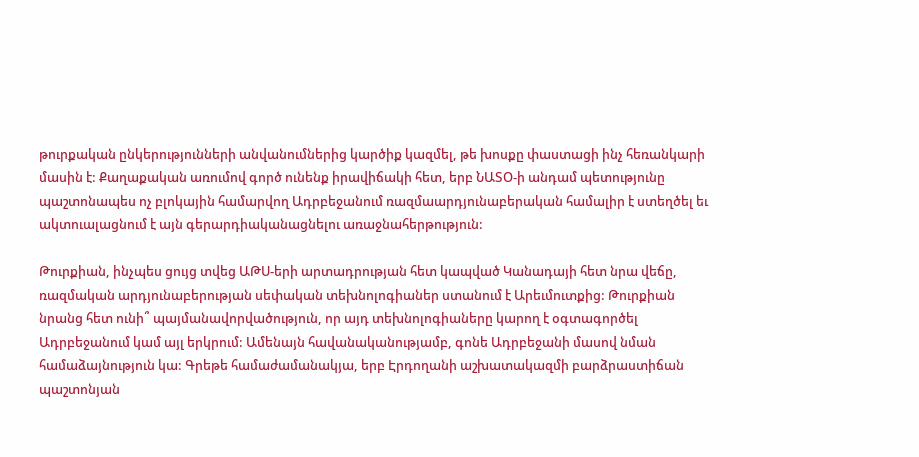թուրքական ընկերությունների անվանումներից կարծիք կազմել, թե խոսքը փաստացի ինչ հեռանկարի մասին է: Քաղաքական առումով գործ ունենք իրավիճակի հետ, երբ ՆԱՏՕ‑ի անդամ պետությունը պաշտոնապես ոչ բլոկային համարվող Ադրբեջանում ռազմաարդյունաբերական համալիր է ստեղծել եւ ակտուալացնում է այն գերարդիականացնելու առաջնահերթություն:

Թուրքիան, ինչպես ցույց տվեց ԱԹՍ-երի արտադրության հետ կապված Կանադայի հետ նրա վեճը, ռազմական արդյունաբերության սեփական տեխնոլոգիաներ ստանում է Արեւմուտքից: Թուրքիան նրանց հետ ունի՞ պայմանավորվածություն, որ այդ տեխնոլոգիաները կարող է օգտագործել Ադրբեջանում կամ այլ երկրում: Ամենայն հավանականությամբ, գոնե Ադրբեջանի մասով նման համաձայնություն կա: Գրեթե համաժամանակյա, երբ Էրդողանի աշխատակազմի բարձրաստիճան պաշտոնյան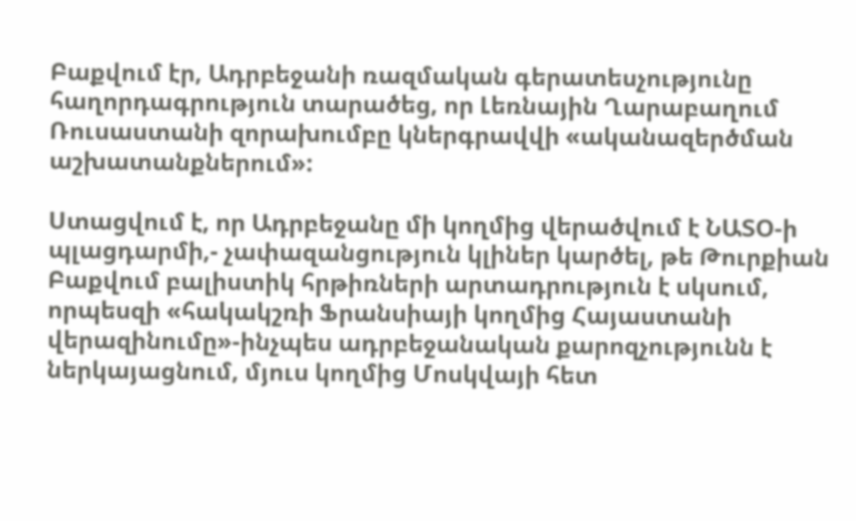Բաքվում էր, Ադրբեջանի ռազմական գերատեսչությունը հաղորդագրություն տարածեց, որ Լեռնային Ղարաբաղում Ռուսաստանի զորախումբը կներգրավվի «ականազերծման աշխատանքներում»:

Ստացվում է, որ Ադրբեջանը մի կողմից վերածվում է ՆԱՏՕ‑ի պլացդարմի,- չափազանցություն կլիներ կարծել, թե Թուրքիան Բաքվում բալիստիկ հրթիռների արտադրություն է սկսում, որպեսզի «հակակշռի Ֆրանսիայի կողմից Հայաստանի վերազինումը»-ինչպես ադրբեջանական քարոզչությունն է ներկայացնում, մյուս կողմից Մոսկվայի հետ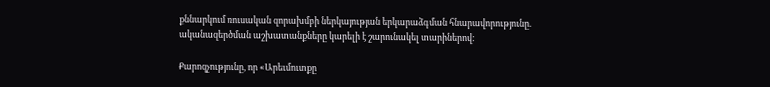քննարկում ռուսական զորախմբի ներկայության երկարաձգման հնարավորությունը. ականազերծման աշխատանքները կարելի է շարունակել տարիներով:

Քարոզչությունը, որ «Արեւմուտքը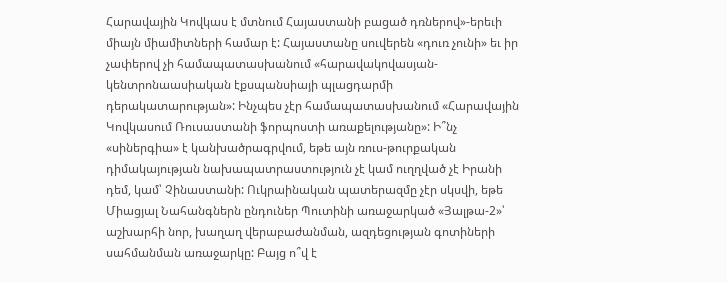Հարավային Կովկաս է մտնում Հայաստանի բացած դռներով»-երեւի միայն միամիտների համար է: Հայաստանը սուվերեն «դուռ չունի» եւ իր չափերով չի համապատասխանում «հարավակովասյան-կենտրոնաասիական էքսպանսիայի պլացդարմի դերակատարության»: Ինչպես չէր համապատասխանում «Հարավային Կովկասում Ռուսաստանի ֆորպոստի առաքելությանը»: Ի՞նչ «սիներգիա» է կանխածրագրվում, եթե այն ռուս-թուրքական դիմակայության նախապատրաստություն չէ կամ ուղղված չէ Իրանի դեմ, կամ՝ Չինաստանի: Ուկրաինական պատերազմը չէր սկսվի, եթե Միացյալ Նահանգներն ընդուներ Պուտինի առաջարկած «Յալթա‑2»՝ աշխարհի նոր, խաղաղ վերաբաժանման, ազդեցության գոտիների սահմանման առաջարկը: Բայց ո՞վ է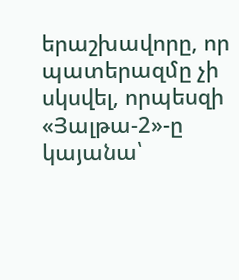երաշխավորը, որ պատերազմը չի սկսվել, որպեսզի «Յալթա‑2»-ը կայանա՝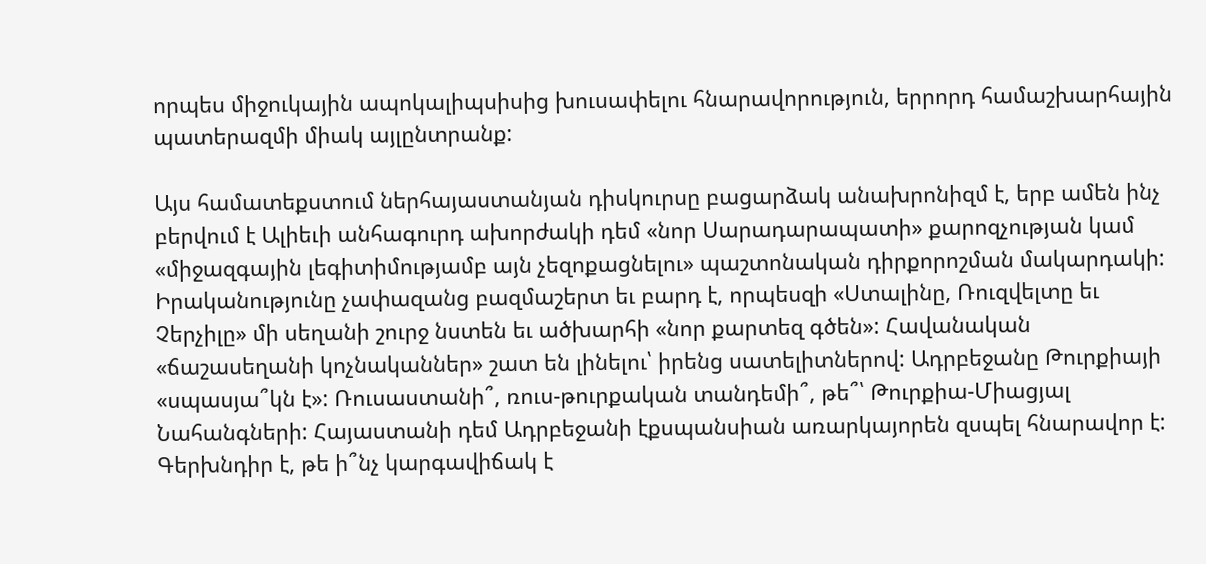որպես միջուկային ապոկալիպսիսից խուսափելու հնարավորություն, երրորդ համաշխարհային պատերազմի միակ այլընտրանք:

Այս համատեքստում ներհայաստանյան դիսկուրսը բացարձակ անախրոնիզմ է, երբ ամեն ինչ բերվում է Ալիեւի անհագուրդ ախորժակի դեմ «նոր Սարադարապատի» քարոզչության կամ «միջազգային լեգիտիմությամբ այն չեզոքացնելու» պաշտոնական դիրքորոշման մակարդակի: Իրականությունը չափազանց բազմաշերտ եւ բարդ է, որպեսզի «Ստալինը, Ռուզվելտը եւ Չերչիլը» մի սեղանի շուրջ նստեն եւ ածխարհի «նոր քարտեզ գծեն»: Հավանական «ճաշասեղանի կոչնականներ» շատ են լինելու՝ իրենց սատելիտներով: Ադրբեջանը Թուրքիայի «սպասյա՞կն է»: Ռուսաստանի՞, ռուս-թուրքական տանդեմի՞, թե՞՝ Թուրքիա-Միացյալ Նահանգների: Հայաստանի դեմ Ադրբեջանի էքսպանսիան առարկայորեն զսպել հնարավոր է: Գերխնդիր է, թե ի՞նչ կարգավիճակ է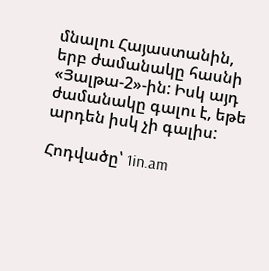մնալու Հայաստանին, երբ ժամանակը հասնի «Յալթա‑2»-ին: Իսկ այդ ժամանակը գալու է, եթե արդեն իսկ չի գալիս:

Հոդվածը՝ 1in.am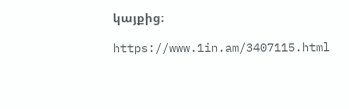կայքից։

https://www.1in.am/3407115.html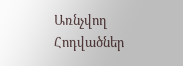Առնչվող Հոդվածներ